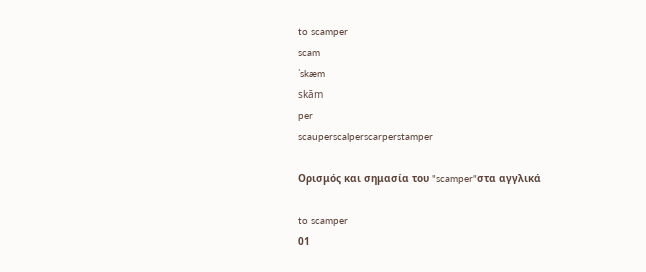to scamper
scam
ˈskæm
skām
per
scauperscalperscarperstamper

Ορισμός και σημασία του "scamper"στα αγγλικά

to scamper
01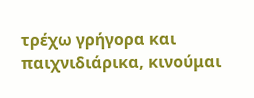τρέχω γρήγορα και παιχνιδιάρικα, κινούμαι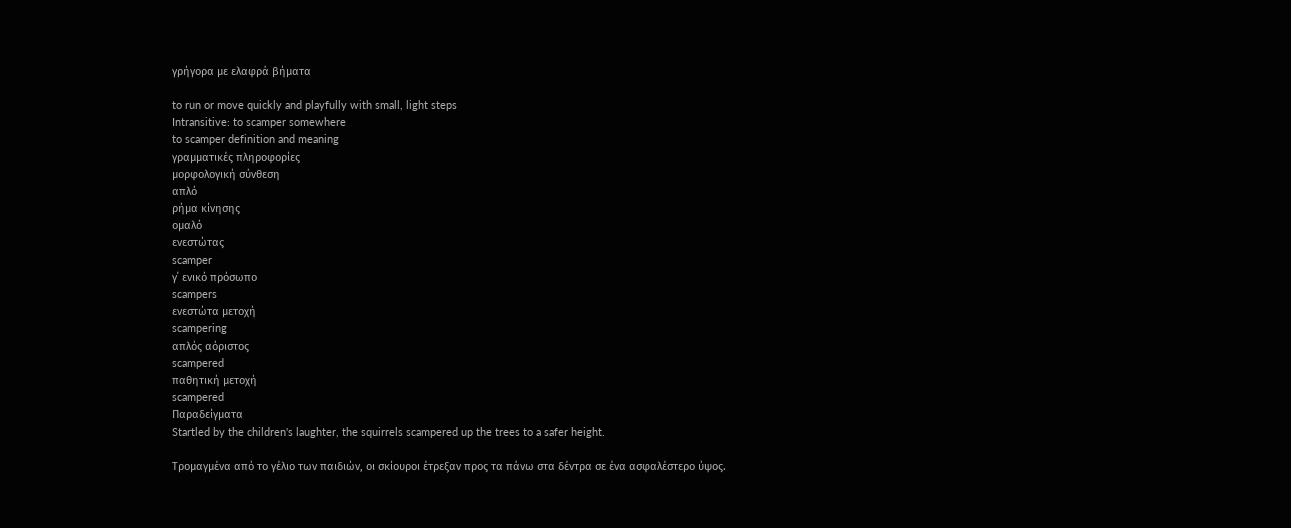γρήγορα με ελαφρά βήματα

to run or move quickly and playfully with small, light steps
Intransitive: to scamper somewhere
to scamper definition and meaning
γραμματικές πληροφορίες
μορφολογική σύνθεση
απλό
ρήμα κίνησης
ομαλό
ενεστώτας
scamper
γ΄ ενικό πρόσωπο
scampers
ενεστώτα μετοχή
scampering
απλός αόριστος
scampered
παθητική μετοχή
scampered
Παραδείγματα
Startled by the children's laughter, the squirrels scampered up the trees to a safer height.

Τρομαγμένα από το γέλιο των παιδιών, οι σκίουροι έτρεξαν προς τα πάνω στα δέντρα σε ένα ασφαλέστερο ύψος.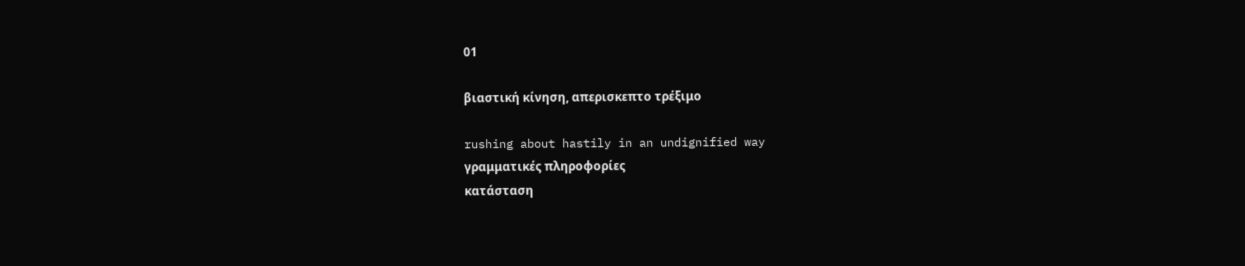01

βιαστική κίνηση, απερισκεπτο τρέξιμο

rushing about hastily in an undignified way
γραμματικές πληροφορίες
κατάσταση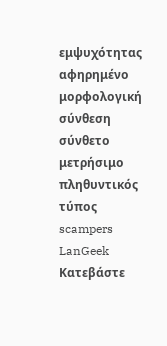εμψυχότητας
αφηρημένο
μορφολογική σύνθεση
σύνθετο
μετρήσιμο
πληθυντικός τύπος
scampers
LanGeek
Κατεβάστε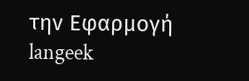την Εφαρμογή
langeek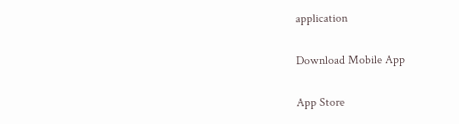application

Download Mobile App

App Store